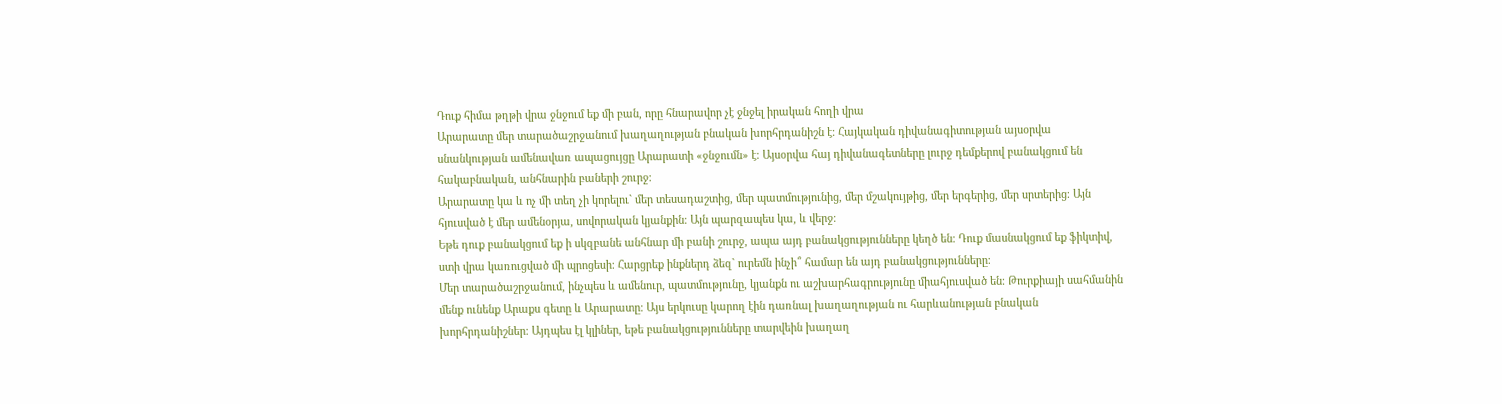Դուք հիմա թղթի վրա ջնջում եք մի բան, որը հնարավոր չէ ջնջել իրական հողի վրա
Արարատը մեր տարածաշրջանում խաղաղության բնական խորհրդանիշն է։ Հայկական դիվանագիտության այսօրվա սնանկության ամենավառ ապացույցը Արարատի «ջնջումն» է։ Այսօրվա հայ դիվանագետները լուրջ դեմքերով բանակցում են հակաբնական, անհնարին բաների շուրջ։
Արարատը կա և ոչ մի տեղ չի կորելու` մեր տեսադաշտից, մեր պատմությունից, մեր մշակույթից, մեր երգերից, մեր սրտերից։ Այն հյուսված է մեր ամենօրյա, սովորական կյանքին։ Այն պարզապես կա, և վերջ։
Եթե դուք բանակցում եք ի սկզբանե անհնար մի բանի շուրջ, ապա այդ բանակցությունները կեղծ են։ Դուք մասնակցում եք ֆիկտիվ, ստի վրա կառուցված մի պրոցեսի։ Հարցրեք ինքներդ ձեզ` ուրեմն ինչի՞ համար են այդ բանակցությունները։
Մեր տարածաշրջանում, ինչպես և ամենուր, պատմությունը, կյանքն ու աշխարհագրությունը միահյուսված են։ Թուրքիայի սահմանին մենք ունենք Արաքս գետը և Արարատը։ Այս երկուսը կարող էին դառնալ խաղաղության ու հարևանության բնական խորհրդանիշներ։ Այդպես էլ կլիներ, եթե բանակցությունները տարվեին խաղաղ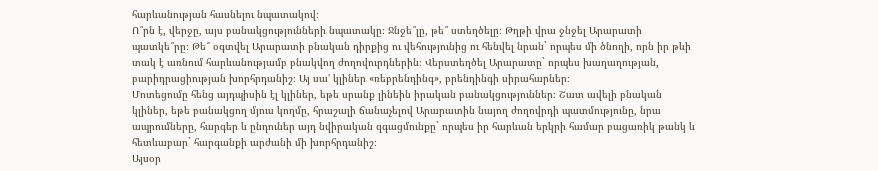հարևանության հասնելու նպատակով։
Ո՞րն է, վերջը, այս բանակցությունների նպատակը։ Ջնջե՞լը, թե՞ ստեղծելը։ Թղթի վրա ջնջել Արարատի պատկե՞րը։ Թե՞ օգտվել Արարատի բնական դիրքից ու վեհությունից ու հենվել նրան` որպես մի ծնողի, որն իր թևի տակ է առնում հարևանությամբ բնակվող ժողովուրդներին։ Վերստեղծել Արարատը` որպես խաղաղության, բարիդրացիության խորհրդանիշ։ Այ սա' կլիներ «ռեբրենդինգ», բրենդինգի սիրահարներ։
Մոտեցումը հենց այդպիսին էլ կլիներ, եթե սրանք լինեին իրական բանակցություններ։ Շատ ավելի բնական կլիներ, եթե բանակցող մյուս կողմը, հրաշալի ճանաչելով Արարատին նայող ժողովրդի պատմությունը, նրա ապրումները, հարգեր և ընդուներ այդ նվիրական զգացմունքը` որպես իր հարևան երկրի համար բացառիկ թանկ և հետևաբար` հարգանքի արժանի մի խորհրդանիշ։
Այսօր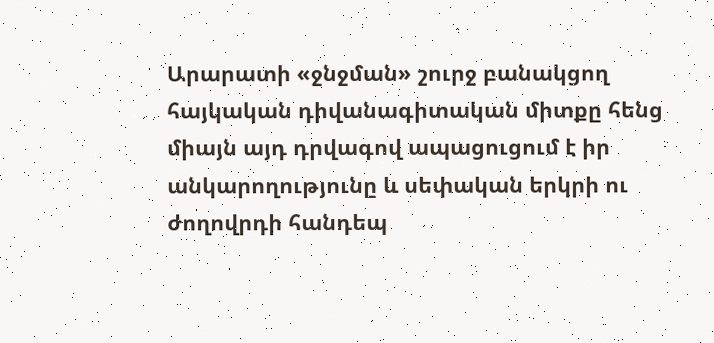Արարատի «ջնջման» շուրջ բանակցող հայկական դիվանագիտական միտքը հենց միայն այդ դրվագով ապացուցում է իր անկարողությունը և սեփական երկրի ու ժողովրդի հանդեպ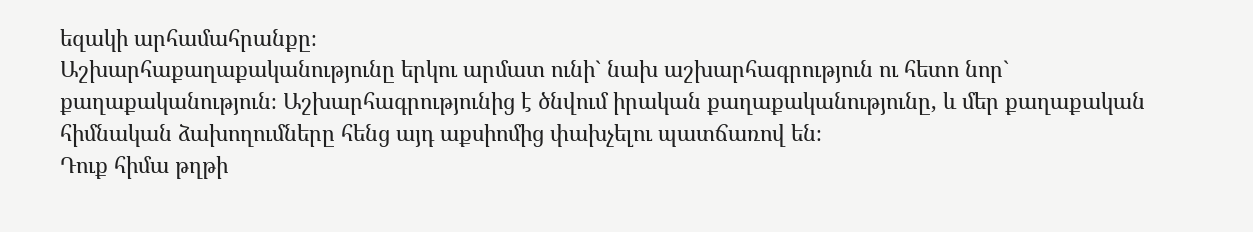եզակի արհամահրանքը։
Աշխարհաքաղաքականությունը երկու արմատ ունի` նախ աշխարհագրություն ու հետո նոր` քաղաքականություն։ Աշխարհագրությունից է ծնվում իրական քաղաքականությունը, և մեր քաղաքական հիմնական ձախողումները հենց այդ աքսիոմից փախչելու պատճառով են։
Դուք հիմա թղթի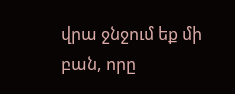վրա ջնջում եք մի բան, որը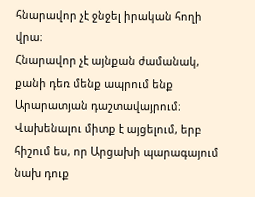հնարավոր չէ ջնջել իրական հողի վրա։
Հնարավոր չէ այնքան ժամանակ, քանի դեռ մենք ապրում ենք Արարատյան դաշտավայրում։
Վախենալու միտք է այցելում, երբ հիշում ես, որ Արցախի պարագայում նախ դուք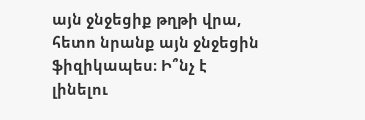այն ջնջեցիք թղթի վրա, հետո նրանք այն ջնջեցին ֆիզիկապես։ Ի՞նչ է լինելու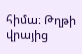հիմա։ Թղթի վրայից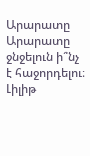Արարատը Արարատը ջնջելուն ի՞նչ է հաջորդելու։
Լիլիթ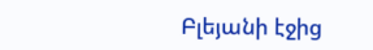Բլեյանի էջից